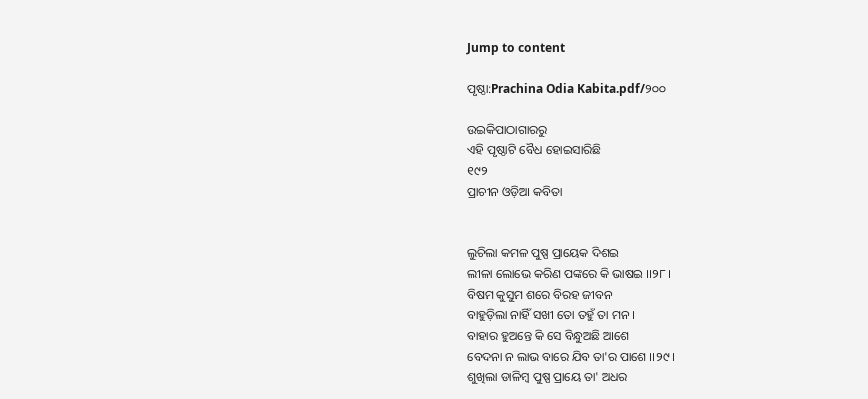Jump to content

ପୃଷ୍ଠା:Prachina Odia Kabita.pdf/୨୦୦

ଉଇକିପାଠାଗାର‌ରୁ
ଏହି ପୃଷ୍ଠାଟି ବୈଧ ହୋଇସାରିଛି
୧୯୨
ପ୍ରାଚୀନ ଓଡ଼ିଆ କବିତା


ଲୁଚିଲା କମଳ ପୁଷ୍ପ ପ୍ରାୟେକ ଦିଶଇ
ଲୀଳା ଲୋଭେ କରିଣ ପଙ୍କରେ କି ଭାଷଇ ।।୨୮।
ବିଷମ କୁସୁମ ଶରେ ବିରହ ଜୀବନ
ବାହୁଡ଼ିଲା ନାହିଁ ସଖୀ ତୋ ତହୁଁ ତା ମନ ।
ବାହାର ହୁଅନ୍ତେ କି ସେ ବିନ୍ଧୁଅଛି ଆଶେ
ବେଦନା ନ ଲାଭ ବାରେ ଯିବ ତା'ର ପାଶେ ।।୨୯।
ଶୁଖିଲା ଡାଳିମ୍ବ ପୁଷ୍ପ ପ୍ରାୟେ ତା' ଅଧର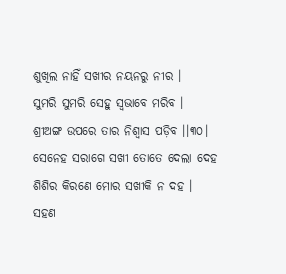ଶୁଖିଲ ନାହିଁ ସଖୀର ନୟନରୁ ନୀର ।
ସୁମରି ସୁମରି ସେହୁ ସ୍ୱଭାବେ ମରିବ ।
ଶ୍ରୀଅଙ୍ଗ ଉପରେ ତାର ନିଶ୍ୱାସ ପଡ଼ିବ ।।୩୦।
ସେନେହ ସରାଗେ ସଖୀ ତୋତେ ଦେଲା ଦେହ
ଶିଶିର କିରଣେ ମୋର ସଖୀକି ନ ଦହ ।
ସହଣ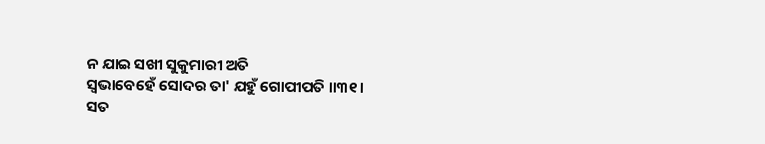ନ ଯାଇ ସଖୀ ସୁକୁମାରୀ ଅତି
ସ୍ୱଭାବେହେଁ ସୋଦର ତା' ଯ‌ହୁଁ ଗୋପୀପତି ।।୩୧।
ସତ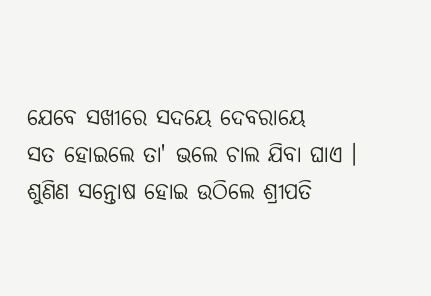ଯେବେ ସଖୀରେ ସଦୟେ ଦେବରାୟେ
ସତ ହୋଇଲେ ତା' ଭଲେ ଚାଲ ଯିବା ଘାଏ ।
ଶୁଣିଣ ସନ୍ତୋଷ ହୋଇ ଉଠିଲେ ଶ୍ରୀପତି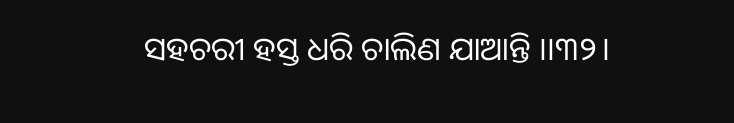ସହଚରୀ ହସ୍ତ ଧରି ଚାଲିଣ ଯାଆନ୍ତି ।।୩୨।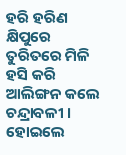ହରି ହରିଣ କ୍ଷିପୁରେ ତୁରିତରେ ମିଳି
ହସି କରି ଆଲିଙ୍ଗନ କଲେ ଚନ୍ଦ୍ରାବଳୀ ।
ହୋଇଲେ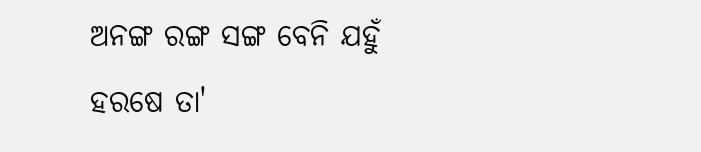ଅନଙ୍ଗ ରଙ୍ଗ ସଙ୍ଗ ବେନି ଯହୁଁ
ହରଷେ ତା'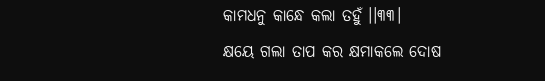କାମଧନୁ କାନ୍ଧେ କଲା ତହୁଁ ।।୩୩।
କ୍ଷୟେ ଗଲା ତାପ କର କ୍ଷମାକଲେ ଦୋଷ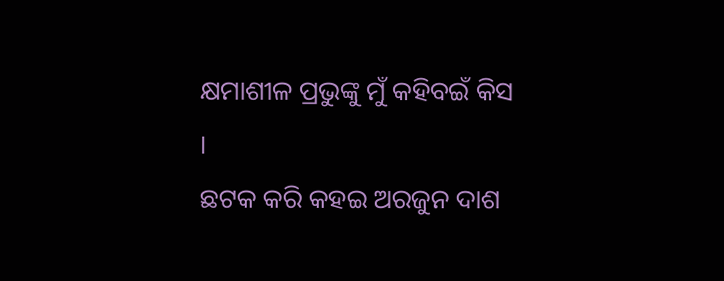କ୍ଷମାଶୀଳ ପ୍ରଭୁଙ୍କୁ ମୁଁ କହିବଇଁ କିସ ।
ଛଟକ କରି କହଇ ଅରଜୁନ ଦାଶ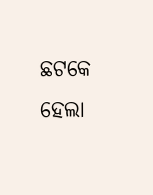ଛଟକେ ହେଲା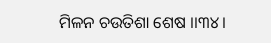ମିଳନ ଚଉତିଶା ଶେଷ ।।୩୪।